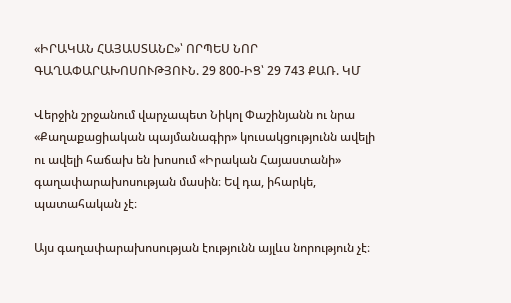«ԻՐԱԿԱՆ ՀԱՅԱՍՏԱՆԸ»՝ ՈՐՊԵՍ ՆՈՐ ԳԱՂԱՓԱՐԱԽՈՍՈՒԹՅՈՒՆ. 29 800-ԻՑ՝ 29 743 ՔԱՌ. ԿՄ

Վերջին շրջանում վարչապետ Նիկոլ Փաշինյանն ու նրա «Քաղաքացիական պայմանագիր» կուսակցությունն ավելի ու ավելի հաճախ են խոսում «Իրական Հայաստանի» գաղափարախոսության մասին։ Եվ դա, իհարկե, պատահական չէ։

Այս գաղափարախոսության էությունն այլևս նորություն չէ։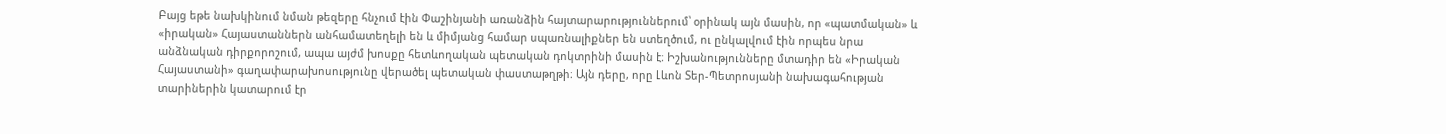Բայց եթե նախկինում նման թեզերը հնչում էին Փաշինյանի առանձին հայտարարություններում՝ օրինակ այն մասին, որ «պատմական» և «իրական» Հայաստաններն անհամատեղելի են և միմյանց համար սպառնալիքներ են ստեղծում, ու ընկալվում էին որպես նրա անձնական դիրքորոշում, ապա այժմ խոսքը հետևողական պետական դոկտրինի մասին է։ Իշխանությունները մտադիր են «Իրական Հայաստանի» գաղափարախոսությունը վերածել պետական փաստաթղթի։ Այն դերը, որը Լևոն Տեր-Պետրոսյանի նախագահության տարիներին կատարում էր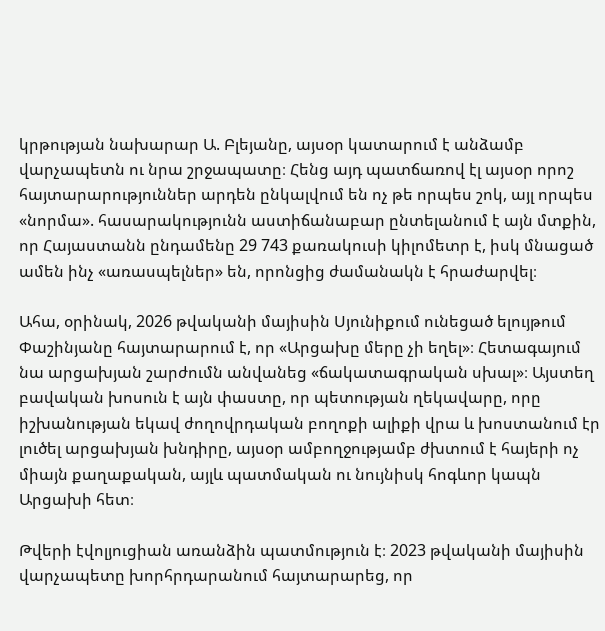կրթության նախարար Ա. Բլեյանը, այսօր կատարում է անձամբ վարչապետն ու նրա շրջապատը։ Հենց այդ պատճառով էլ այսօր որոշ հայտարարություններ արդեն ընկալվում են ոչ թե որպես շոկ, այլ որպես «նորմա». հասարակությունն աստիճանաբար ընտելանում է այն մտքին, որ Հայաստանն ընդամենը 29 743 քառակուսի կիլոմետր է, իսկ մնացած ամեն ինչ «առասպելներ» են, որոնցից ժամանակն է հրաժարվել։

Ահա, օրինակ, 2026 թվականի մայիսին Սյունիքում ունեցած ելույթում Փաշինյանը հայտարարում է, որ «Արցախը մերը չի եղել»։ Հետագայում նա արցախյան շարժումն անվանեց «ճակատագրական սխալ»։ Այստեղ բավական խոսուն է այն փաստը, որ պետության ղեկավարը, որը իշխանության եկավ ժողովրդական բողոքի ալիքի վրա և խոստանում էր լուծել արցախյան խնդիրը, այսօր ամբողջությամբ ժխտում է հայերի ոչ միայն քաղաքական, այլև պատմական ու նույնիսկ հոգևոր կապն Արցախի հետ։

Թվերի էվոլյուցիան առանձին պատմություն է։ 2023 թվականի մայիսին վարչապետը խորհրդարանում հայտարարեց, որ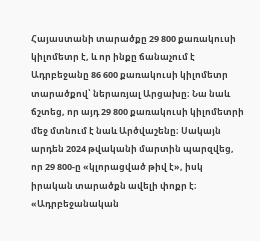Հայաստանի տարածքը 29 800 քառակուսի կիլոմետր է, և որ ինքը ճանաչում է Ադրբեջանը 86 600 քառակուսի կիլոմետր տարածքով՝ ներառյալ Արցախը։ Նա նաև ճշտեց, որ այդ 29 800 քառակուսի կիլոմետրի մեջ մտնում է նաև Արծվաշենը։ Սակայն արդեն 2024 թվականի մարտին պարզվեց, որ 29 800-ը «կլորացված թիվ է», իսկ իրական տարածքն ավելի փոքր է։ «Ադրբեջանական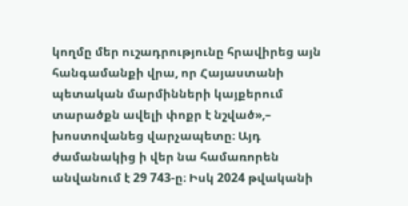կողմը մեր ուշադրությունը հրավիրեց այն հանգամանքի վրա, որ Հայաստանի պետական մարմինների կայքերում տարածքն ավելի փոքր է նշված»,– խոստովանեց վարչապետը։ Այդ ժամանակից ի վեր նա համառորեն անվանում է 29 743-ը։ Իսկ 2024 թվականի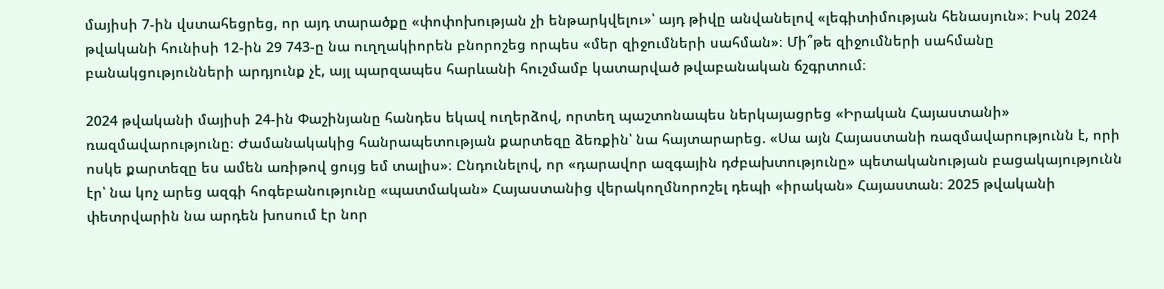մայիսի 7-ին վստահեցրեց, որ այդ տարածքը «փոփոխության չի ենթարկվելու»՝ այդ թիվը անվանելով «լեգիտիմության հենասյուն»։ Իսկ 2024 թվականի հունիսի 12-ին 29 743-ը նա ուղղակիորեն բնորոշեց որպես «մեր զիջումների սահման»։ Մի՞թե զիջումների սահմանը բանակցությունների արդյունք չէ, այլ պարզապես հարևանի հուշմամբ կատարված թվաբանական ճշգրտում։

2024 թվականի մայիսի 24-ին Փաշինյանը հանդես եկավ ուղերձով, որտեղ պաշտոնապես ներկայացրեց «Իրական Հայաստանի» ռազմավարությունը։ Ժամանակակից հանրապետության քարտեզը ձեռքին՝ նա հայտարարեց. «Սա այն Հայաստանի ռազմավարությունն է, որի ոսկե քարտեզը ես ամեն առիթով ցույց եմ տալիս»։ Ընդունելով, որ «դարավոր ազգային դժբախտությունը» պետականության բացակայությունն էր՝ նա կոչ արեց ազգի հոգեբանությունը «պատմական» Հայաստանից վերակողմնորոշել դեպի «իրական» Հայաստան։ 2025 թվականի փետրվարին նա արդեն խոսում էր նոր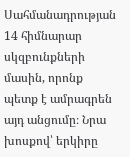Սահմանադրության 14 հիմնարար սկզբունքների մասին, որոնք պետք է ամրագրեն այդ անցումը։ Նրա խոսքով՝ երկիրը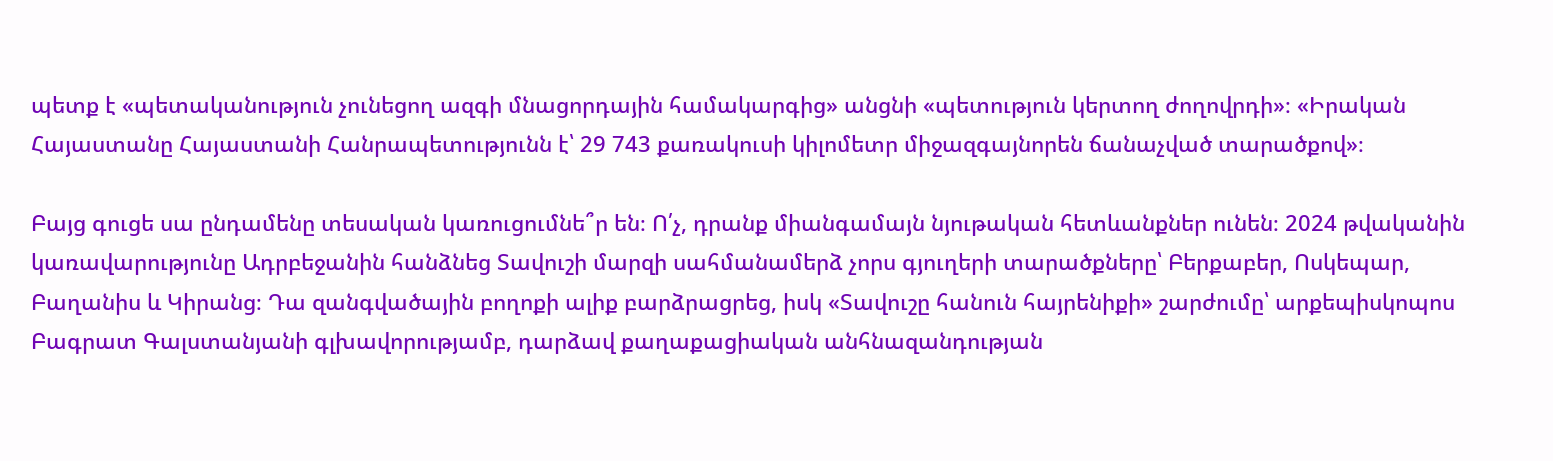պետք է «պետականություն չունեցող ազգի մնացորդային համակարգից» անցնի «պետություն կերտող ժողովրդի»։ «Իրական Հայաստանը Հայաստանի Հանրապետությունն է՝ 29 743 քառակուսի կիլոմետր միջազգայնորեն ճանաչված տարածքով»։

Բայց գուցե սա ընդամենը տեսական կառուցումնե՞ր են։ Ո՛չ, դրանք միանգամայն նյութական հետևանքներ ունեն։ 2024 թվականին կառավարությունը Ադրբեջանին հանձնեց Տավուշի մարզի սահմանամերձ չորս գյուղերի տարածքները՝ Բերքաբեր, Ոսկեպար, Բաղանիս և Կիրանց։ Դա զանգվածային բողոքի ալիք բարձրացրեց, իսկ «Տավուշը հանուն հայրենիքի» շարժումը՝ արքեպիսկոպոս Բագրատ Գալստանյանի գլխավորությամբ, դարձավ քաղաքացիական անհնազանդության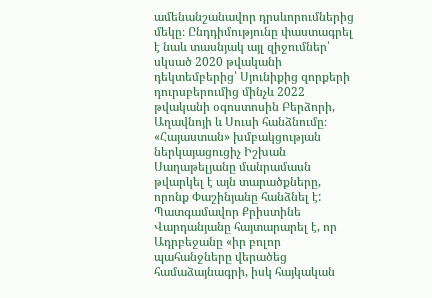ամենանշանավոր դրսևորումներից մեկը։ Ընդդիմությունը փաստագրել է նաև տասնյակ այլ զիջումներ՝ սկսած 2020 թվականի դեկտեմբերից՝ Սյունիքից զորքերի դուրսբերումից մինչև 2022 թվականի օգոստոսին Բերձորի, Աղավնոյի և Սուսի հանձնումը։ «Հայաստան» խմբակցության ներկայացուցիչ Իշխան Սաղաթելյանը մանրամասն թվարկել է այն տարածքները, որոնք Փաշինյանը հանձնել է: Պատգամավոր Քրիստինե Վարդանյանը հայտարարել է, որ Ադրբեջանը «իր բոլոր պահանջները վերածեց համաձայնագրի, իսկ հայկական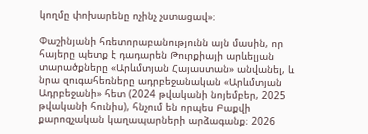կողմը փոխարենը ոչինչ չստացավ»։

Փաշինյանի հռետորաբանությունն այն մասին, որ հայերը պետք է դադարեն Թուրքիայի արևելյան տարածքները «Արևմտյան Հայաստան» անվանել, և նրա զուգահեռները ադրբեջանական «Արևմտյան Ադրբեջանի» հետ (2024 թվականի նոյեմբեր, 2025 թվականի հունիս), հնչում են որպես Բաքվի քարոզչական կաղապարների արձագանք։ 2026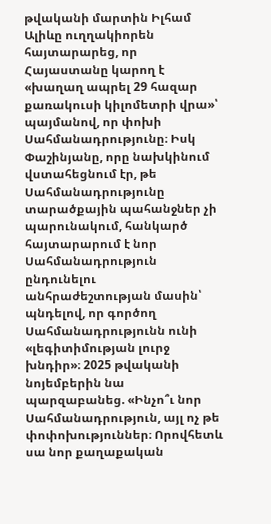թվականի մարտին Իլհամ Ալիևը ուղղակիորեն հայտարարեց, որ Հայաստանը կարող է «խաղաղ ապրել 29 հազար քառակուսի կիլոմետրի վրա»՝ պայմանով, որ փոխի Սահմանադրությունը։ Իսկ Փաշինյանը, որը նախկինում վստահեցնում էր, թե Սահմանադրությունը տարածքային պահանջներ չի պարունակում, հանկարծ հայտարարում է նոր Սահմանադրություն ընդունելու անհրաժեշտության մասին՝ պնդելով, որ գործող Սահմանադրությունն ունի «լեգիտիմության լուրջ խնդիր»։ 2025 թվականի նոյեմբերին նա պարզաբանեց. «Ինչո՞ւ նոր Սահմանադրություն, այլ ոչ թե փոփոխություններ։ Որովհետև սա նոր քաղաքական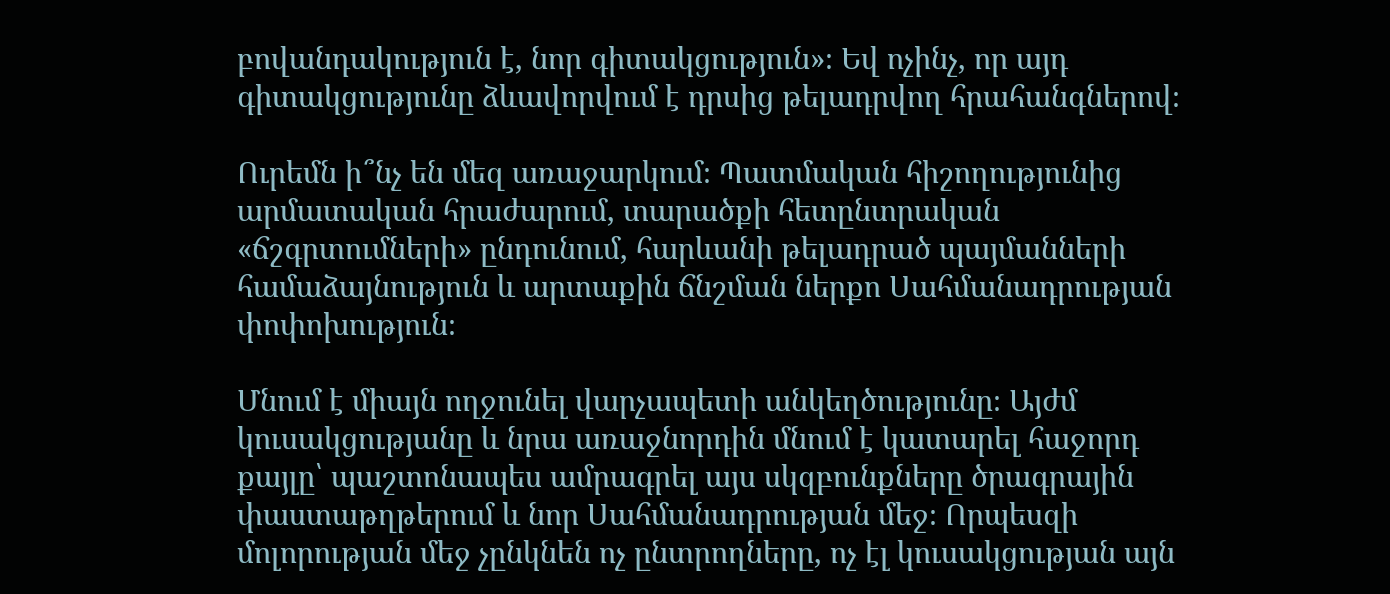բովանդակություն է, նոր գիտակցություն»։ Եվ ոչինչ, որ այդ գիտակցությունը ձևավորվում է դրսից թելադրվող հրահանգներով։

Ուրեմն ի՞նչ են մեզ առաջարկում։ Պատմական հիշողությունից արմատական հրաժարում, տարածքի հետընտրական «ճշգրտումների» ընդունում, հարևանի թելադրած պայմանների համաձայնություն և արտաքին ճնշման ներքո Սահմանադրության փոփոխություն։

Մնում է միայն ողջունել վարչապետի անկեղծությունը։ Այժմ կուսակցությանը և նրա առաջնորդին մնում է կատարել հաջորդ քայլը՝ պաշտոնապես ամրագրել այս սկզբունքները ծրագրային փաստաթղթերում և նոր Սահմանադրության մեջ։ Որպեսզի մոլորության մեջ չընկնեն ոչ ընտրողները, ոչ էլ կուսակցության այն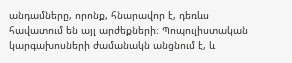անդամները, որոնք, հնարավոր է, դեռևս հավատում են այլ արժեքների։ Պոպուլիստական կարգախոսների ժամանակն անցնում է, և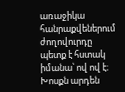առաջիկա հանրաքվեներում ժողովուրդը պետք է հստակ իմանա՝ ով ով է։ Խոսքն արդեն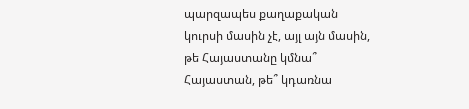պարզապես քաղաքական կուրսի մասին չէ, այլ այն մասին, թե Հայաստանը կմնա՞ Հայաստան, թե՞ կդառնա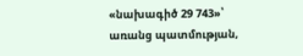«նախագիծ 29 743»՝ առանց պատմության,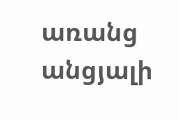առանց անցյալի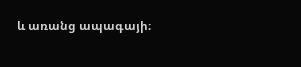և առանց ապագայի։